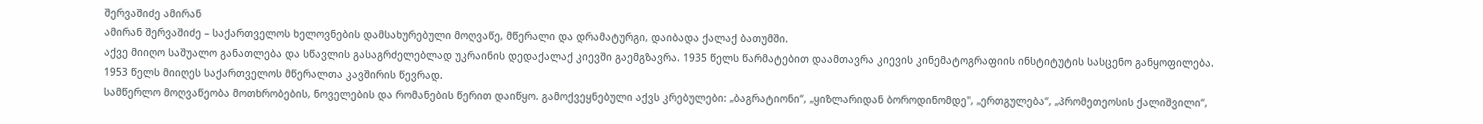შერვაშიძე ამირან
ამირან შერვაშიძე – საქართველოს ხელოვნების დამსახურებული მოღვაწე, მწერალი და დრამატურგი, დაიბადა ქალაქ ბათუმში.
აქვე მიიღო საშუალო განათლება და სწავლის გასაგრძელებლად უკრაინის დედაქალაქ კიევში გაემგზავრა. 1935 წელს წარმატებით დაამთავრა კიევის კინემატოგრაფიის ინსტიტუტის სასცენო განყოფილება.
1953 წელს მიიღეს საქართველოს მწერალთა კავშირის წევრად.
სამწერლო მოღვაწეობა მოთხრობების, ნოველების და რომანების წერით დაიწყო. გამოქვეყნებული აქვს კრებულები: „ბაგრატიონი“, „ყიზლარიდან ბოროდინომდე", „ერთგულება“, „პრომეთეოსის ქალიშვილი“,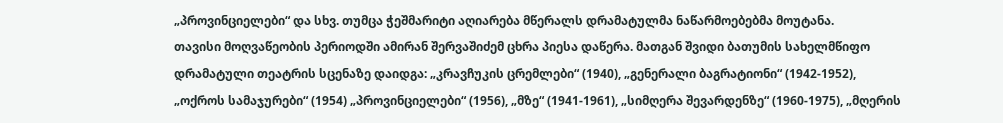„პროვინციელები“ და სხვ. თუმცა ჭეშმარიტი აღიარება მწერალს დრამატულმა ნაწარმოებებმა მოუტანა.
თავისი მოღვაწეობის პერიოდში ამირან შერვაშიძემ ცხრა პიესა დაწერა. მათგან შვიდი ბათუმის სახელმწიფო დრამატული თეატრის სცენაზე დაიდგა: „კრავჩუკის ცრემლები“ (1940), „გენერალი ბაგრატიონი“ (1942-1952), „ოქროს სამაჯურები“ (1954) „პროვინციელები“ (1956), „მზე“ (1941-1961), „სიმღერა შევარდენზე“ (1960-1975), „მღერის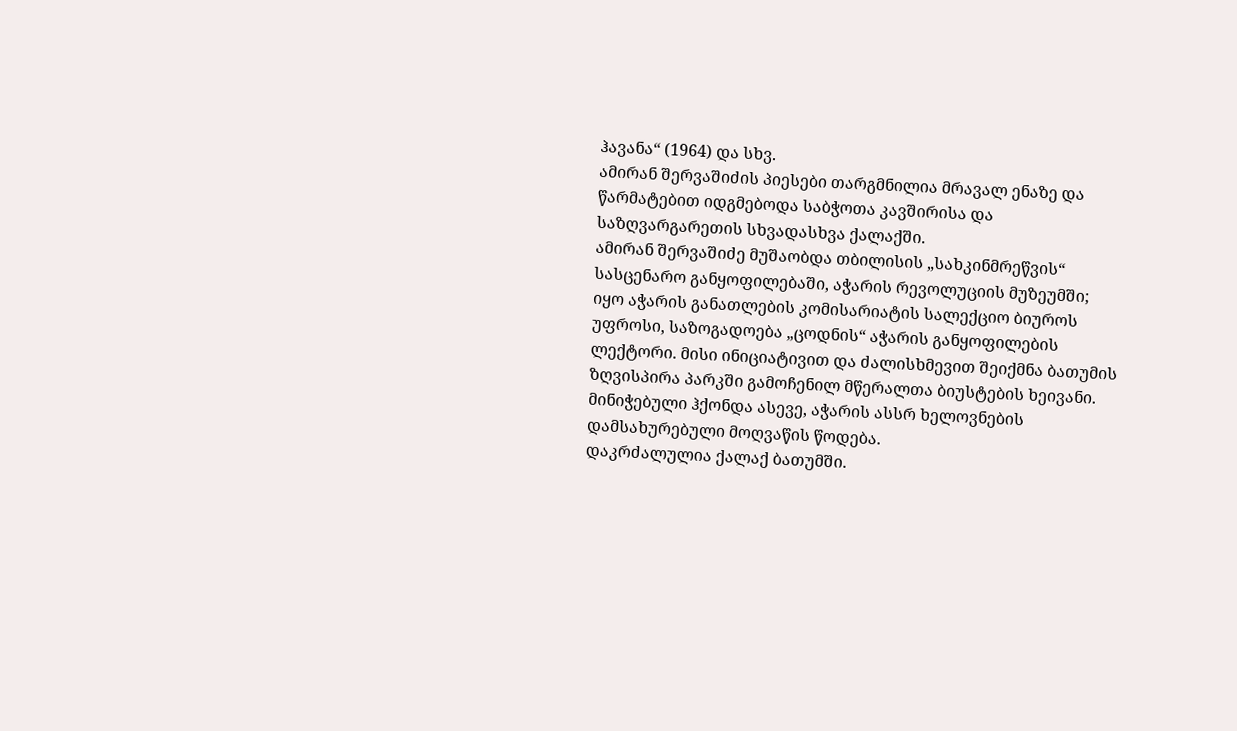ჰავანა“ (1964) და სხვ.
ამირან შერვაშიძის პიესები თარგმნილია მრავალ ენაზე და წარმატებით იდგმებოდა საბჭოთა კავშირისა და საზღვარგარეთის სხვადასხვა ქალაქში.
ამირან შერვაშიძე მუშაობდა თბილისის „სახკინმრეწვის“ სასცენარო განყოფილებაში, აჭარის რევოლუციის მუზეუმში; იყო აჭარის განათლების კომისარიატის სალექციო ბიუროს უფროსი, საზოგადოება „ცოდნის“ აჭარის განყოფილების ლექტორი. მისი ინიციატივით და ძალისხმევით შეიქმნა ბათუმის ზღვისპირა პარკში გამოჩენილ მწერალთა ბიუსტების ხეივანი.
მინიჭებული ჰქონდა ასევე, აჭარის ასსრ ხელოვნების დამსახურებული მოღვაწის წოდება.
დაკრძალულია ქალაქ ბათუმში.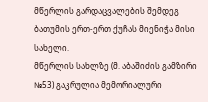მწერლის გარდაცვალების შემდეგ ბათუმის ერთ-ერთ ქუჩას მიენიჭა მისი სახელი.
მწერლის სახლზე (მ. აბაშიძის გამზირი №53) გაკრულია მემორიალური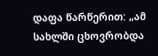დაფა წარწერით: „ამ სახლში ცხოვრობდა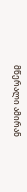მწერალი ამირან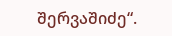შერვაშიძე“.